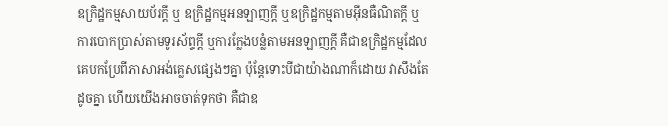ឧក្រិដ្ឋកម្មសាយប័រក្តី ឬ ឧក្រិដ្ឋកម្មអនឡាញក្តី ឬឧក្រិដ្ឋកម្មតាមអ៊ីនធឺណិតក្តី ឬការបោកប្រាស់តាមទូរស័ព្ទក្តី ឬការក្លែងបន្លំតាមអនឡាញក្តី គឺជាឧក្រិដ្ឋកម្មដែលគេបកប្រែពីភាសាអង់គ្លេសផ្សេងៗគ្នា ប៉ុន្តែទោះបីជាយ៉ាងណាក៏ដោយ វាសឹងតែដូចគ្នា ហើយយើងអាចចាត់ទុកថា គឺជាឧ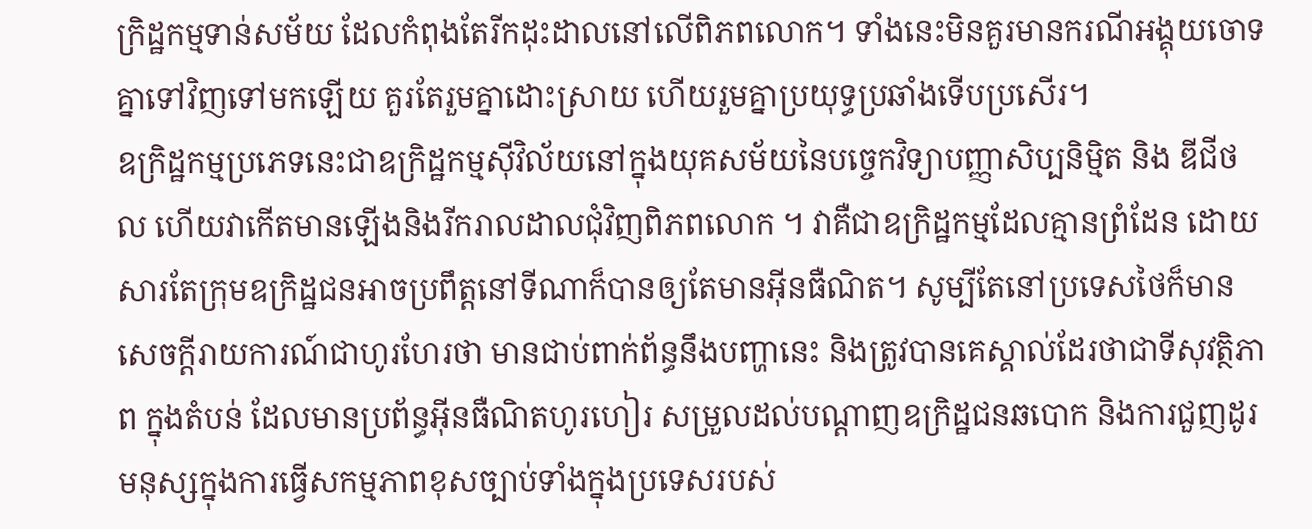ក្រិដ្ឋកម្មទាន់សម័យ ដែលកំពុងតែរីកដុះដាលនៅលើពិភពលោក។ ទាំងនេះមិនគួរមានករណីអង្គុយចោទគ្នាទៅវិញទៅមកឡើយ គួរតែរួមគ្នាដោះស្រាយ ហើយរួមគ្នាប្រយុទ្ធប្រឆាំងទើបប្រសើរ។
ឧក្រិដ្ឋកម្មប្រភេទនេះជាឧក្រិដ្ឋកម្មស៊ីវិល័យនៅក្នុងយុគសម័យនៃបច្ចេកវិទ្យាបញ្ញាសិប្បនិម្មិត និង ឌីជីថល ហើយវាកើតមានឡើងនិងរីករាលដាលជុំវិញពិភពលោក ។ វាគឺជាឧក្រិដ្ឋកម្មដែលគ្មានព្រំដែន ដោយសារតែក្រុមឧក្រិដ្ឋជនអាចប្រពឹត្តនៅទីណាក៏បានឲ្យតែមានអ៊ីនធឺណិត។ សូម្បីតែនៅប្រទេសថៃក៏មានសេចក្តីរាយការណ៍ជាហូរហែរថា មានជាប់ពាក់ព័ន្ធនឹងបញ្ហានេះ និងត្រូវបានគេស្គាល់ដែរថាជាទីសុវត្ថិភាព ក្នុងតំបន់ ដែលមានប្រព័ន្ធអ៊ីនធឺណិតហូរហៀរ សម្រួលដល់បណ្តាញឧក្រិដ្ឋជនឆបោក និងការជួញដូរមនុស្សក្នុងការធ្វើសកម្មភាពខុសច្បាប់ទាំងក្នុងប្រទេសរបស់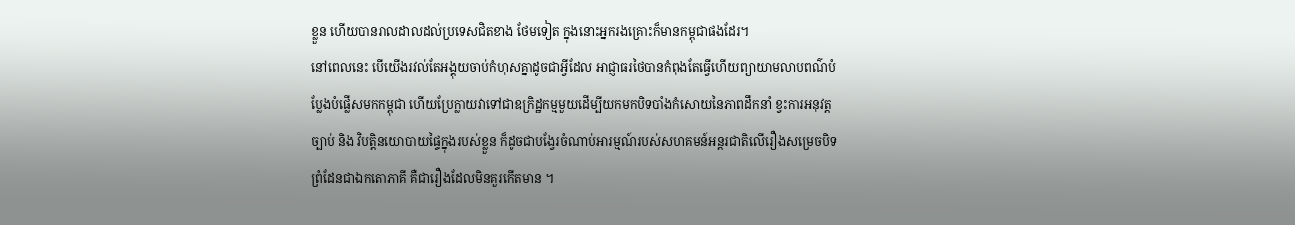ខ្លួន ហើយបានរាលដាលដល់ប្រទេសជិតខាង ថែមទៀត ក្នុងនោះអ្នករងគ្រោះក៏មានកម្ពុជាផងដែរ។
នៅពេលនេះ បើយើងរវល់តែអង្គុយចាប់កំហុសគ្នាដូចជាអ្វីដែល អាជ្ញាធរថៃបានកំពុងតែធ្វើហើយព្យាយាមលាបពណ៌បំប្លែងបំផ្លើសមកកម្ពុជា ហើយប្រែក្លាយវាទៅជាឧក្រិដ្ឋកម្មមួយដើម្បីយកមកបិទបាំងកំសោយនៃភាពដឹកនាំ ខ្វះការអនុវត្តច្បាប់ និង វិបត្តិនយោបាយផ្ទៃក្នុងរបស់ខ្លួន ក៏ដូចជាបង្វែរចំណាប់អារម្មណ៍របស់សហគមន៍អន្តរជាតិលើរឿងសម្រេចបិទព្រំដែនជាឯកតោភាគី គឺជារឿងដែលមិនគួរកើតមាន ។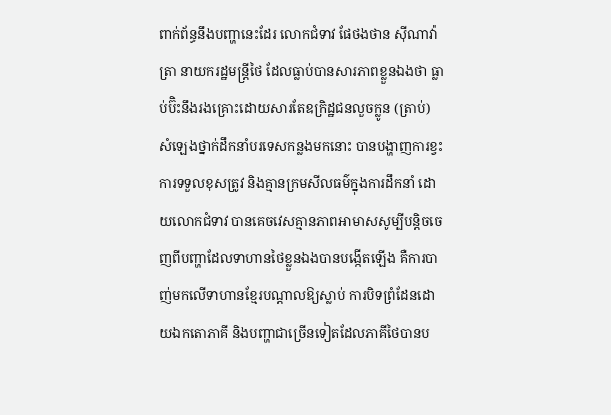ពាក់ព័ន្ធនឹងបញ្ហានេះដែរ លោកជំទាវ ផែថងថាន ស៊ីណាវ៉ាត្រា នាយករដ្ឋមន្រ្តីថៃ ដែលធ្លាប់បានសារភាពខ្លួនឯងថា ធ្លាប់ប៊ិះនឹងរងគ្រោះដោយសារតែឧក្រិដ្ឋជនលួចក្លូន (ត្រាប់) សំឡេងថ្នាក់ដឹកនាំបរទេសកន្លងមកនោះ បានបង្ហាញការខ្វះការទទួលខុសត្រូវ និងគ្មានក្រមសីលធម៌ក្នុងការដឹកនាំ ដោយលោកជំទាវ បានគេចវេសគ្មានភាពអាមាសសូម្បីបន្តិចចេញពីបញ្ហាដែលទាហានថៃខ្លួនឯងបានបង្កើតឡើង គឺការបាញ់មកលើទាហានខ្មែរបណ្តាលឱ្យស្លាប់ ការបិទព្រំដែនដោយឯកតោភាគី និងបញ្ហាជាច្រើនទៀតដែលភាគីថៃបានប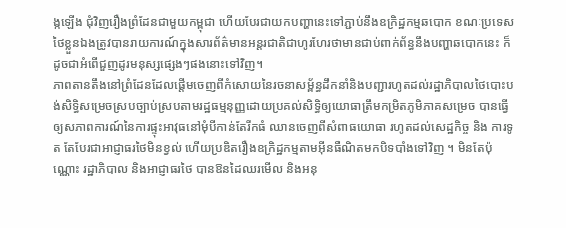ង្កឡើង ជុំវិញរឿងព្រំដែនជាមួយកម្ពុជា ហើយបែរជាយកបញ្ហានេះទៅភ្ជាប់នឹងឧក្រិដ្ឋកម្មឆបោក ខណៈប្រទេសថៃខ្លួនឯងត្រូវបានរាយការណ៍ក្នុងសារព័ត៌មានអន្តរជាតិជាហូរហែរថាមានជាប់ពាក់ព័ន្ធនឹងបញ្ហាឆបោកនេះ ក៏ដូចជាអំពើជួញដូរមនុស្សផ្សេងៗផងនោះទៅវិញ។
ភាពតានតឹងនៅព្រំដែនដែលផ្តើមចេញពីកំសោយនៃរចនាសម្ព័ន្ធដឹកនាំនិងបញ្ជារហូតដល់រដ្ឋាភិបាលថៃបោះបង់សិទ្ធិសម្រេចស្របច្បាប់ស្របតាមរដ្ឋធម្មនុញ្ញដោយប្រគល់សិទ្ធិឲ្យយោធាត្រឹមកម្រិតភូមិភាគសម្រេច បានធ្វើឲ្យសភាពការណ៍នៃការផ្ទុះអាវុធនៅមុំបីកាន់តែរីកធំ ឈានចេញពីសំពាធយោធា រហូតដល់សេដ្ឋកិច្ច និង ការទូត តែបែរជាអាជ្ញាធរថៃមិនខ្វល់ ហើយប្រឌិតរឿងឧក្រិដ្ឋកម្មតាមអ៊ីនធឺណិតមកបិទបាំងទៅវិញ ។ មិនតែប៉ុណ្ណោះ រដ្ឋាភិបាល និងអាជ្ញាធរថៃ បានឱនដៃឈរមើល និងអនុ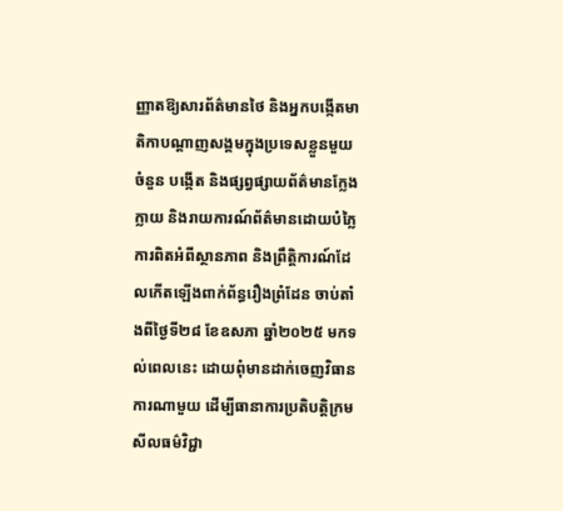ញ្ញាតឱ្យសារព័ត៌មានថៃ និងអ្នកបង្កើតមាតិកាបណ្តាញសង្គមក្នុងប្រទេសខ្លួនមួយចំនួន បង្កើត និងផ្សព្វផ្សាយព័ត៌មានក្លែងក្លាយ និងរាយការណ៍ព័ត៌មានដោយបំភ្លៃការពិតអំពីស្ថានភាព និងព្រឹត្តិការណ៍ដែលកើតឡើងពាក់ព័ន្ធរឿងព្រំដែន ចាប់តាំងពីថ្ងៃទី២៨ ខែឧសភា ឆ្នាំ២០២៥ មកទល់ពេលនេះ ដោយពុំមានដាក់ចេញវិធានការណាមួយ ដើម្បីធានាការប្រតិបត្តិក្រមសីលធម៌វិជ្ជា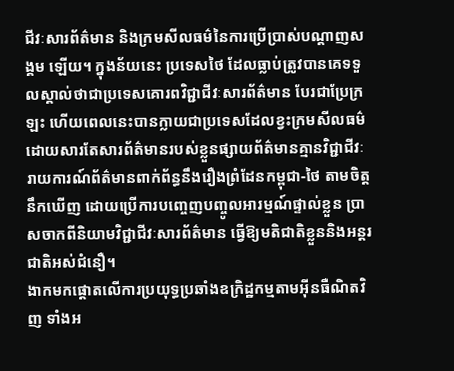ជីវៈសារព័ត៌មាន និងក្រមសីលធម៌នៃការប្រើប្រាស់បណ្តាញសង្គម ឡើយ។ ក្នុងន័យនេះ ប្រទេសថៃ ដែលធ្លាប់ត្រូវបានគេទទួលស្គាល់ថាជាប្រទេសគោរពវិជ្ជាជីវៈសារព័ត៌មាន បែរជាប្រែក្រឡះ ហើយពេលនេះបានក្លាយជាប្រទេសដែលខ្វះក្រមសីលធម៌ដោយសារតែសារព័ត៌មានរបស់ខ្លួនផ្សាយព័ត៌មានគ្មានវិជ្ជាជីវៈ រាយការណ៍ព័ត៌មានពាក់ព័ន្ធនឹងរឿងព្រំដែនកម្ពុជា-ថៃ តាមចិត្តនឹកឃើញ ដោយប្រើការបញ្ចេញបញ្ចូលអារម្មណ៍ផ្ទាល់ខ្លួន ប្រាសចាកពីនិយាមវិជ្ជាជីវៈសារព័ត៌មាន ធ្វើឱ្យមតិជាតិខ្លួននិងអន្តរជាតិអស់ជំនឿ។
ងាកមកផ្តោតលើការប្រយុទ្ធប្រឆាំងឧក្រិដ្ឋកម្មតាមអ៊ីនធឺណិតវិញ ទាំងអ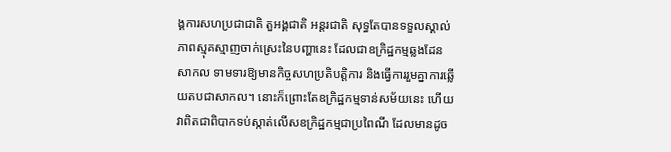ង្គការសហប្រជាជាតិ តួអង្គជាតិ អន្តរជាតិ សុទ្ធតែបានទទួលស្គាល់ភាពស្មុគស្មាញចាក់ស្រេះនៃបញ្ហានេះ ដែលជាឧក្រិដ្ឋកម្មឆ្លងដែនសាកល ទាមទារឱ្យមានកិច្ចសហប្រតិបត្តិការ និងធ្វើការរួមគ្នាការឆ្លើយតបជាសាកល។ នោះក៏ព្រោះតែឧក្រិដ្ឋកម្មទាន់សម័យនេះ ហើយវាពិតជាពិបាកទប់ស្កាត់លើសឧក្រិដ្ឋកម្មជាប្រពៃណី ដែលមានដូច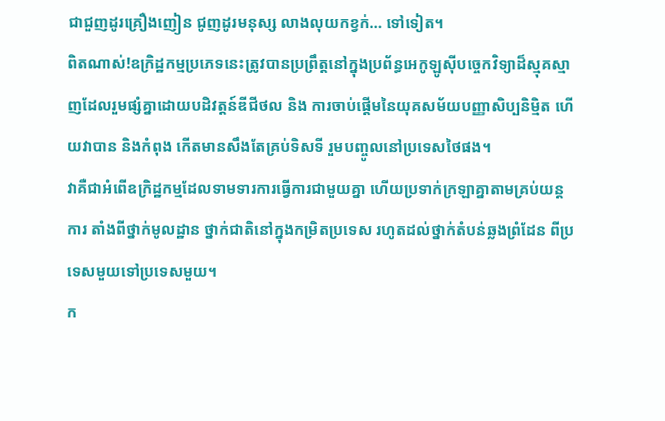ជាជួញដូរគ្រឿងញៀន ជូញដូរមនុស្ស លាងលុយកខ្វក់… ទៅទៀត។
ពិតណាស់!ឧក្រិដ្ឋកម្មប្រភេទនេះត្រូវបានប្រព្រឹត្តនៅក្នុងប្រព័ន្ធអេកូឡូស៊ីបច្ចេកវិទ្យាដ៏ស្មុគស្មាញដែលរួមផ្សំគ្នាដោយបដិវត្តន៍ឌីជីថល និង ការចាប់ផ្តើមនៃយុគសម័យបញ្ញាសិប្បនិម្មិត ហើយវាបាន និងកំពុង កើតមានសឹងតែគ្រប់ទិសទី រួមបញ្ចូលនៅប្រទេសថៃផង។
វាគឺជាអំពើឧក្រិដ្ឋកម្មដែលទាមទារការធ្វើការជាមួយគ្នា ហើយប្រទាក់ក្រឡាគ្នាតាមគ្រប់យន្តការ តាំងពីថ្នាក់មូលដ្ឋាន ថ្នាក់ជាតិនៅក្នុងកម្រិតប្រទេស រហូតដល់ថ្នាក់តំបន់ឆ្លងព្រំដែន ពីប្រទេសមួយទៅប្រទេសមួយ។
ក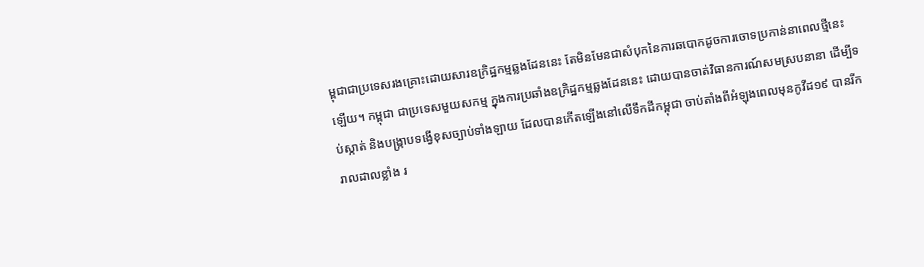ម្ពុជាជាប្រទេសរងគ្រោះដោយសារឧក្រិដ្ឋកម្មឆ្លងដែននេះ តែមិនមែនជាសំបុកនៃការឆបោកដូចការចោទប្រកាន់នាពេលថ្មីនេះឡើយ។ កម្ពុជា ជាប្រទេសមួយសកម្ម ក្នុងការប្រឆាំងឧក្រិដ្ឋកម្មឆ្លងដែននេះ ដោយបានចាត់វិធានការណ៍សមស្របនានា ដើម្បីទប់ស្កាត់ និងបង្រ្កាបទង្វើខុសច្បាប់ទាំងឡាយ ដែលបានកើតឡើងនៅលើទឹកដីកម្ពុជា ចាប់តាំងពីអំឡុងពេលមុនកូវីដ១៩ បានរីករាលដាលខ្លាំង រ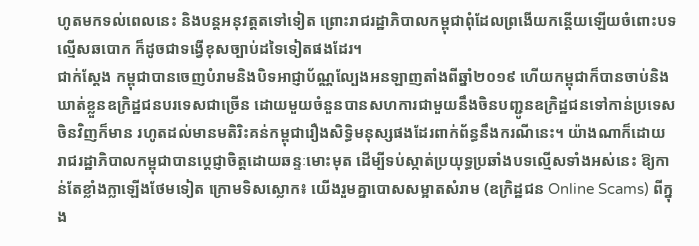ហូតមកទល់ពេលនេះ និងបន្តអនុវត្តតទៅទៀត ព្រោះរាជរដ្ឋាភិបាលកម្ពុជាពុំដែលព្រងើយកន្តើយឡើយចំពោះបទល្មើសឆបោក ក៏ដូចជាទង្វើខុសច្បាប់ដទៃទៀតផងដែរ។
ជាក់ស្តែង កម្ពុជាបានចេញបំរាមនិងបិទអាជ្ញាប័ណ្ណល្បែងអនឡាញតាំងពីឆ្នាំ២០១៩ ហើយកម្ពុជាក៏បានចាប់និងឃាត់ខ្លួនឧក្រិដ្ឋជនបរទេសជាច្រើន ដោយមួយចំនួនបានសហការជាមួយនឹងចិនបញ្ជូនឧក្រិដ្ឋជនទៅកាន់ប្រទេសចិនវិញក៏មាន រហូតដល់មានមតិរិះគន់កម្ពុជារឿងសិទ្ធិមនុស្សផងដែរពាក់ព័ន្ធនឹងករណីនេះ។ យ៉ាងណាក៏ដោយ រាជរដ្ឋាភិបាលកម្ពុជាបានប្តេជ្ញាចិត្តដោយឆន្ទៈមោះមុត ដើម្បីទប់ស្កាត់ប្រយុទ្ធប្រឆាំងបទល្មើសទាំងអស់នេះ ឱ្យកាន់តែខ្លាំងក្លាឡើងថែមទៀត ក្រោមទិសស្លោក៖ យើងរួមគ្នាបោសសម្អាតសំរាម (ឧក្រិដ្ឋជន Online Scams) ពីក្នុង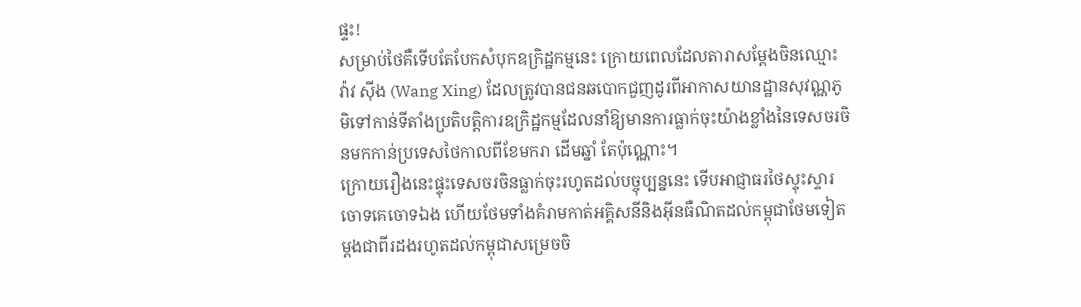ផ្ទះ!
សម្រាប់ថៃគឺទើបតែបែកសំបុកឧក្រិដ្ឋកម្មនេះ ក្រោយពេលដែលតារាសម្តែងចិនឈ្មោះ វ៉ាវ ស៊ីង (Wang Xing) ដែលត្រូវបានជនឆបោកជួញដូរពីអាកាសយានដ្ឋានសុវណ្ណភូមិទៅកាន់ទីតាំងប្រតិបត្តិការឧក្រិដ្ឋកម្មដែលនាំឱ្យមានការធ្លាក់ចុះយ៉ាងខ្លាំងនៃទេសចរចិនមកកាន់ប្រទេសថៃកាលពីខែមករា ដើមឆ្នាំ តែប៉ុណ្ណោះ។
ក្រោយរឿងនេះផ្ទុះទេសចរចិនធ្លាក់ចុះរហូតដល់បច្ចុប្បន្ននេះ ទើបអាជ្ញាធរថៃស្ទុះស្ទារចោទគេចោទឯង ហើយថែមទាំងគំរាមកាត់អគ្គិសនីនិងអ៊ីនធឺណិតដល់កម្ពុជាថែមទៀត ម្តងជាពីរដងរហូតដល់កម្ពុជាសម្រេចចិ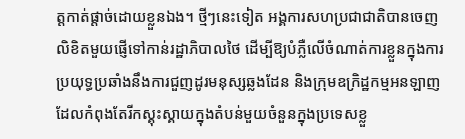ត្តកាត់ផ្តាច់ដោយខ្លួនឯង។ ថ្មីៗនេះទៀត អង្គការសហប្រជាជាតិបានចេញលិខិតមួយផ្ញើទៅកាន់រដ្ឋាភិបាលថៃ ដើម្បីឱ្យបំភ្លឺលើចំណាត់ការខ្លួនក្នុងការប្រយុទ្ធប្រឆាំងនឹងការជួញដូរមនុស្សឆ្លងដែន និងក្រុមឧក្រិដ្ឋកម្មអនឡាញ ដែលកំពុងតែរីកស្គុះស្គាយក្នុងតំបន់មួយចំនួនក្នុងប្រទេសខ្លួ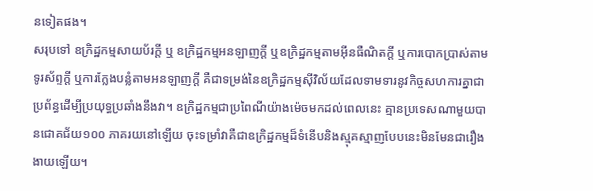នទៀតផង។
សរុបទៅ ឧក្រិដ្ឋកម្មសាយប័រក្តី ឬ ឧក្រិដ្ឋកម្មអនឡាញក្តី ឬឧក្រិដ្ឋកម្មតាមអ៊ីនធឺណិតក្តី ឬការបោកប្រាស់តាមទូរស័ព្ទក្តី ឬការក្លែងបន្លំតាមអនឡាញក្តី គឺជាទម្រង់នៃឧក្រិដ្ឋកម្មស៊ីវិល័យដែលទាមទារនូវកិច្ចសហការគ្នាជាប្រព័ន្ធដើម្បីប្រយុទ្ធប្រឆាំងនឹងវា។ ឧក្រិដ្ឋកម្មជាប្រពៃណីយ៉ាងម៉េចមកដល់ពេលនេះ គ្មានប្រទេសណាមួយបានជោគជ័យ១០០ ភាគរយនៅឡើយ ចុះទម្រាំវាគឺជាឧក្រិដ្ឋកម្មដ៏ទំនើបនិងស្មុគស្មាញបែបនេះមិនមែនជារឿងងាយឡើយ។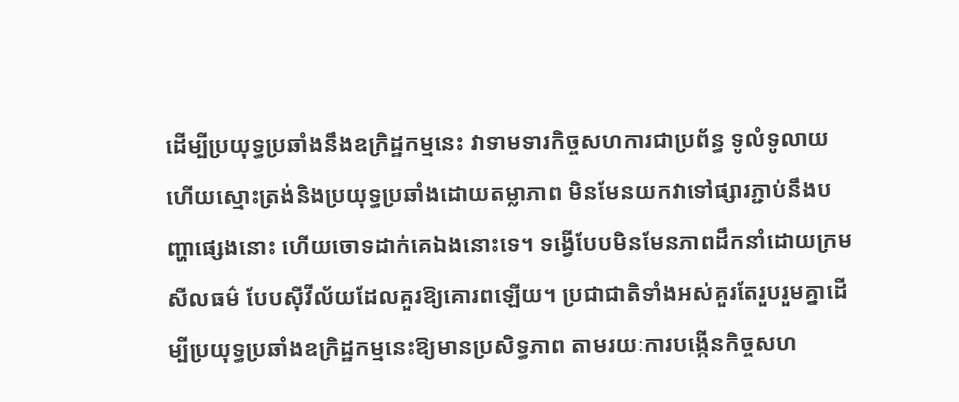ដើម្បីប្រយុទ្ធប្រឆាំងនឹងឧក្រិដ្ឋកម្មនេះ វាទាមទារកិច្ចសហការជាប្រព័ន្ធ ទូលំទូលាយហើយស្មោះត្រង់និងប្រយុទ្ធប្រឆាំងដោយតម្លាភាព មិនមែនយកវាទៅផ្សារភ្ជាប់នឹងបញ្ហាផ្សេងនោះ ហើយចោទដាក់គេឯងនោះទេ។ ទង្វើបែបមិនមែនភាពដឹកនាំដោយក្រមសីលធម៌ បែបស៊ីវីល័យដែលគួរឱ្យគោរពឡើយ។ ប្រជាជាតិទាំងអស់គួរតែរួបរួមគ្នាដើម្បីប្រយុទ្ធប្រឆាំងឧក្រិដ្ឋកម្មនេះឱ្យមានប្រសិទ្ធភាព តាមរយៈការបង្កើនកិច្ចសហ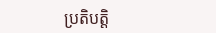ប្រតិបត្តិ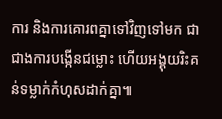ការ និងការគោរពគ្នាទៅវិញទៅមក ជាជាងការបង្កើនជម្លោះ ហើយអង្គុយរិះគន់ទម្លាក់កំហុសដាក់គ្នា៕